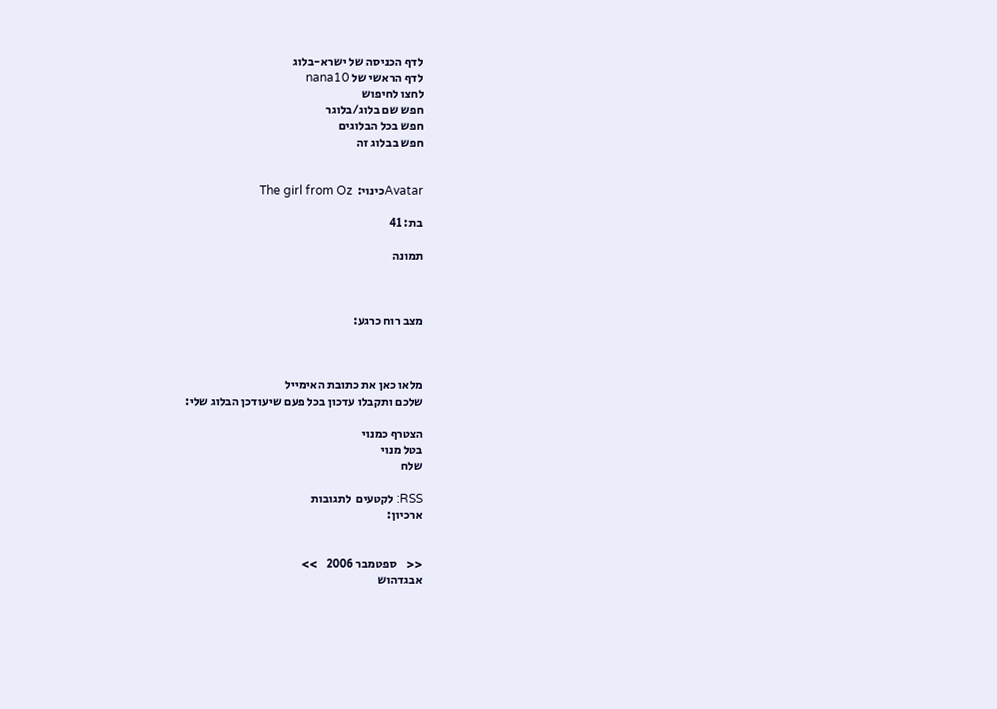לדף הכניסה של ישרא-בלוג
לדף הראשי של nana10
לחצו לחיפוש
חפש שם בלוג/בלוגר
חפש בכל הבלוגים
חפש בבלוג זה


Avatarכינוי:  The girl from Oz

בת: 41

תמונה



מצב רוח כרגע:



מלאו כאן את כתובת האימייל
שלכם ותקבלו עדכון בכל פעם שיעודכן הבלוג שלי:

הצטרף כמנוי
בטל מנוי
שלח

RSS: לקטעים  לתגובות
ארכיון:


<<    ספטמבר 2006    >>
אבגדהוש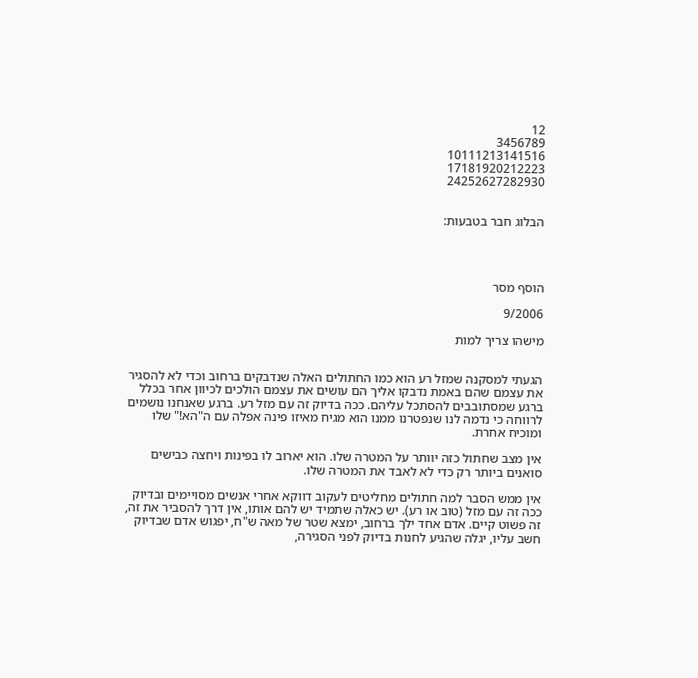12
3456789
10111213141516
17181920212223
24252627282930


הבלוג חבר בטבעות:




הוסף מסר

9/2006

מישהו צריך למות


הגעתי למסקנה שמזל רע הוא כמו החתולים האלה שנדבקים ברחוב וכדי לא להסגיר את עצמם שהם באמת נדבקו אליך הם עושים את עצמם הולכים לכיוון אחר בכלל ברגע שמסתובבים להסתכל עליהם. ככה בדיוק זה עם מזל רע. ברגע שאנחנו נושמים לרווחה כי נדמה לנו שנפטרנו ממנו הוא מגיח מאיזו פינה אפלה עם ה"הא!" שלו ומוכיח אחרת.

אין מצב שחתול כזה יוותר על המטרה שלו. הוא יארוב לו בפינות ויחצה כבישים סואנים ביותר רק כדי לא לאבד את המטרה שלו.

אין ממש הסבר למה חתולים מחליטים לעקוב דווקא אחרי אנשים מסויימים ובדיוק ככה זה עם מזל (טוב או רע). יש כאלה שתמיד יש להם אותו, אין דרך להסביר את זה, זה פשוט קיים. אדם אחד ילך ברחוב, ימצא שטר של מאה ש"ח, יפגוש אדם שבדיוק חשב עליו, יגלה שהגיע לחנות בדיוק לפני הסגירה,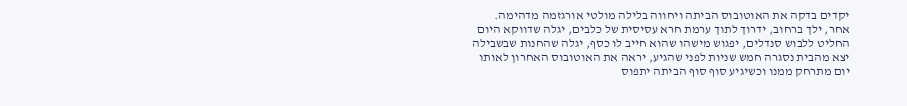יקדים בדקה את האוטובוס הביתה ויחווה בלילה מולטי אורגזמה מדהימה. אחר, ילך ברחוב, ידרוך לתוך ערמת חרא עסיסית של כלבים, יגלה שדווקא היום החליט ללבוש סנדלים, יפגוש מישהו שהוא חייב לו כסף, יגלה שהחנות שבשבילה יצא מהבית נסגרה חמש שניות לפני שהגיע, יראה את האוטובוס האחרון לאותו יום מתרחק ממנו וכשיגיע סוף סוף הביתה יתפוס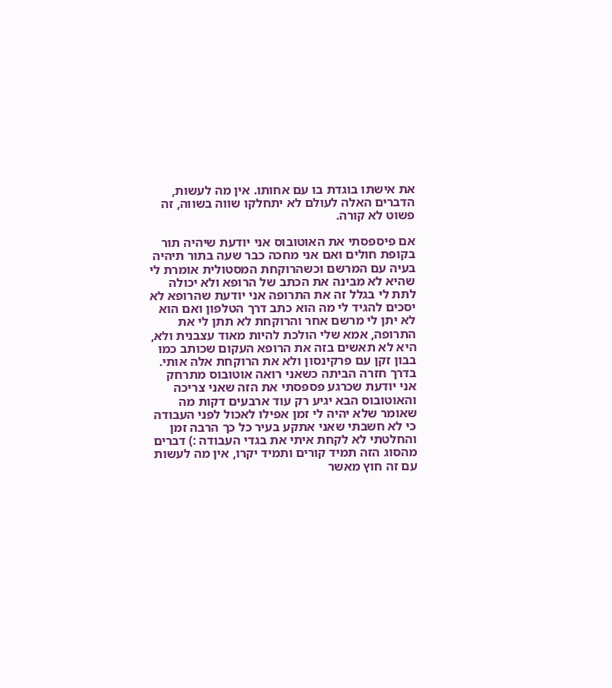את אישתו בוגדת בו עם אחותו. אין מה לעשות, הדברים האלה לעולם לא יתחלקו שווה בשווה, זה פשוט לא קורה.

אם פיספסתי את האוטובוס אני יודעת שיהיה תור בקופת חולים ואם אני מחכה כבר שעה בתור תיהיה בעיה עם המרשם וכשהרוקחת המסטולית אומרת לי שהיא לא מבינה את הכתב של הרופא ולא יכולה לתת לי בגלל זה את התרופה אני יודעת שהרופא לא יסכים להגיד לי מה הוא כתב דרך הטלפון ואם הוא לא יתן לי מרשם אחר והרוקחת לא תתן לי את התרופה, אמא שלי הולכת להיות מאוד עצבנית ולא, היא לא תאשים בזה את הרופא העקום שכותב כמו בבון זקן עם פרקינסון ולא את הרוקחת אלה אותי. בדרך חזרה הביתה כשאני רואה אוטובוס מתרחק אני יודעת שכרגע פספסתי את הזה שאני צריכה והאוטובוס הבא יגיע רק עוד ארבעים דקות מה שאומר שלא יהיה לי זמן אפילו לאכול לפני העבודה כי לא חשבתי שאני אתקע בעיר כל כך הרבה זמן והחלטתי לא לקחת איתי את בגדי העבודה :) דברים מהסוג הזה תמיד קורים ותמיד יקרו, אין מה לעשות עם זה חוץ מאשר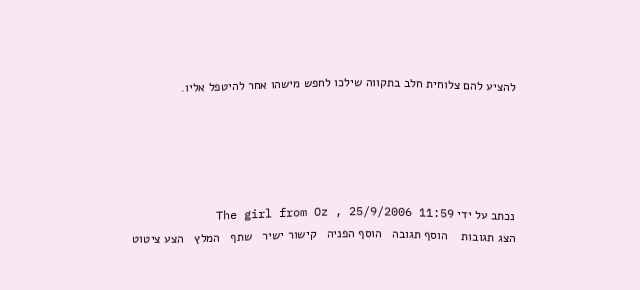להציע להם צלוחית חלב בתקווה שילכו לחפש מישהו אחר להיטפל אליו.





נכתב על ידי The girl from Oz , 25/9/2006 11:59
הצג תגובות    הוסף תגובה   הוסף הפניה   קישור ישיר   שתף   המלץ   הצע ציטוט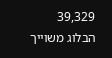39,329
הבלוג משוייך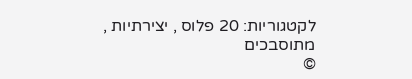לקטגוריות: 20 פלוס , יצירתיות , מתוסבכים
©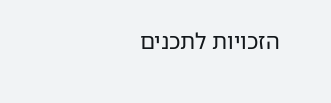הזכויות לתכנים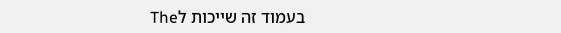בעמוד זה שייכות לThe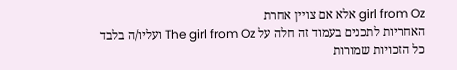girl from Oz אלא אם צויין אחרת
האחריות לתכנים בעמוד זה חלה על The girl from Oz ועליו/ה בלבד
כל הזכויות שמורות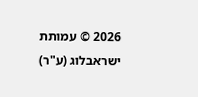2026 © עמותת ישראבלוג (ע"ר)